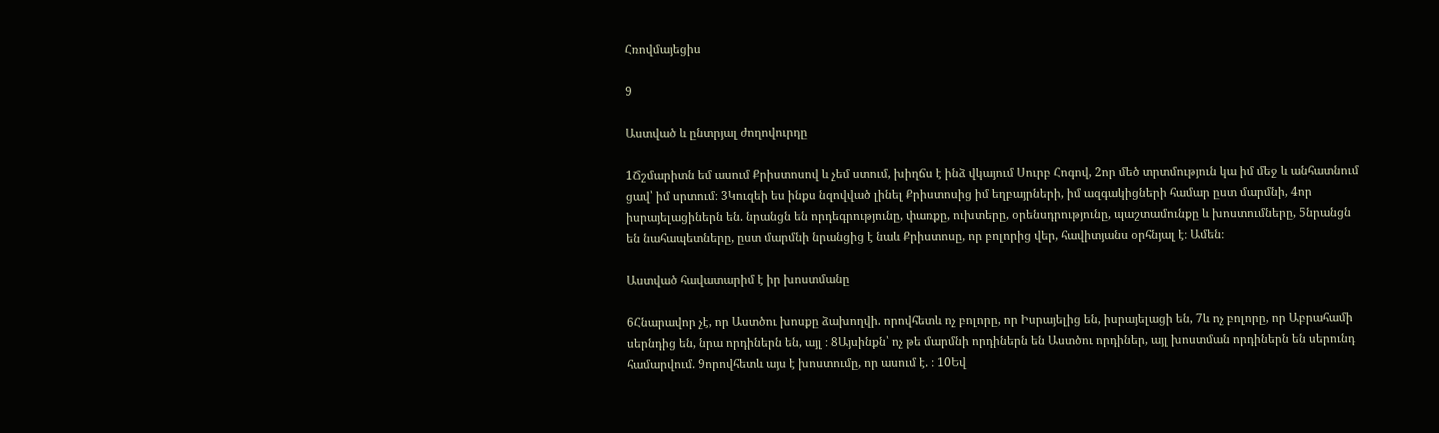Հռովմայեցիս

9

Աստված և ընտրյալ ժողովուրդը

1Ճշմարիտն եմ ասում Քրիստոսով և չեմ ստում, խիղճս է ինձ վկայում Սուրբ Հոգով, 2որ մեծ տրտմություն կա իմ մեջ և անհատնում ցավ՝ իմ սրտում։ 3Կուզեի ես ինքս նզովված լինել Քրիստոսից իմ եղբայրների, իմ ազգակիցների համար ըստ մարմնի, 4որ իսրայելացիներն են. նրանցն են որդեգրությունը, փառքը, ուխտերը, օրենսդրությունը, պաշտամունքը և խոստումները, 5նրանցն են նահապետները, ըստ մարմնի նրանցից է նաև Քրիստոսը, որ բոլորից վեր, հավիտյանս օրհնյալ է։ Ամեն։

Աստված հավատարիմ է իր խոստմանը

6Հնարավոր չէ, որ Աստծու խոսքը ձախողվի. որովհետև ոչ բոլորը, որ Իսրայելից են, իսրայելացի են, 7և ոչ բոլորը, որ Աբրահամի սերնդից են, նրա որդիներն են, այլ ։ 8Այսինքն՝ ոչ թե մարմնի որդիներն են Աստծու որդիներ, այլ խոստման որդիներն են սերունդ համարվում. 9որովհետև այս է խոստումը, որ ասում է. ։ 10Եվ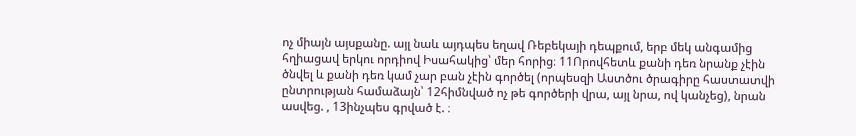ոչ միայն այսքանը. այլ նաև այդպես եղավ Ռեբեկայի դեպքում, երբ մեկ անգամից հղիացավ երկու որդիով Իսահակից՝ մեր հորից։ 11Որովհետև քանի դեռ նրանք չէին ծնվել և քանի դեռ կամ չար բան չէին գործել (որպեսզի Աստծու ծրագիրը հաստատվի ընտրության համաձայն՝ 12հիմնված ոչ թե գործերի վրա, այլ նրա, ով կանչեց), նրան ասվեց. , 13ինչպես գրված է. ։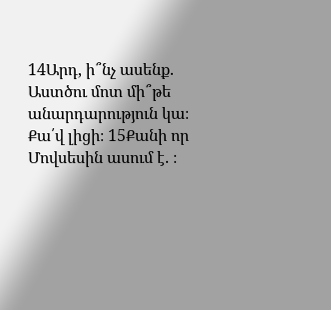14Արդ, ի՞նչ ասենք. Աստծու մոտ մի՞թե անարդարություն կա։ Քա՛վ լիցի։ 15Քանի որ Մովսեսին ասում է. ։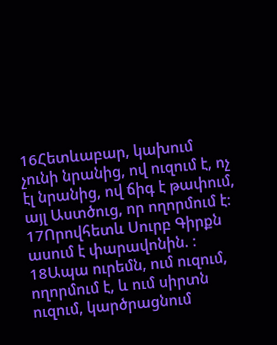16Հետևաբար, կախում չունի նրանից, ով ուզում է, ոչ էլ նրանից, ով ճիգ է թափում, այլ Աստծուց, որ ողորմում է։ 17Որովհետև Սուրբ Գիրքն ասում է փարավոնին. ։ 18Ապա ուրեմն, ում ուզում, ողորմում է, և ում սիրտն ուզում, կարծրացնում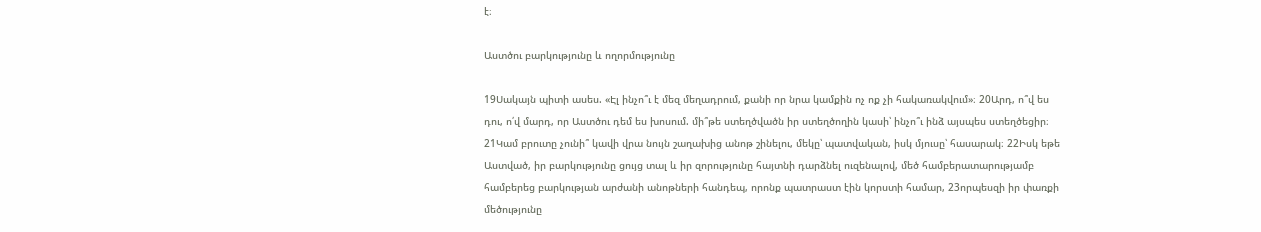է։

Աստծու բարկությունը և ողորմությունը

19Սակայն պիտի ասես. «Էլ ինչո՞ւ է մեզ մեղադրում, քանի որ նրա կամքին ոչ ոք չի հակառակվում»։ 20Արդ, ո՞վ ես դու, ո՛վ մարդ, որ Աստծու դեմ ես խոսում. մի՞թե ստեղծվածն իր ստեղծողին կասի՝ ինչո՞ւ ինձ այսպես ստեղծեցիր։ 21Կամ բրուտը չունի՞ կավի վրա նույն շաղախից անոթ շինելու, մեկը՝ պատվական, իսկ մյուսը՝ հասարակ։ 22Իսկ եթե Աստված, իր բարկությունը ցույց տալ և իր զորությունը հայտնի դարձնել ուզենալով, մեծ համբերատարությամբ համբերեց բարկության արժանի անոթների հանդեպ, որոնք պատրաստ էին կորստի համար, 23որպեսզի իր փառքի մեծությունը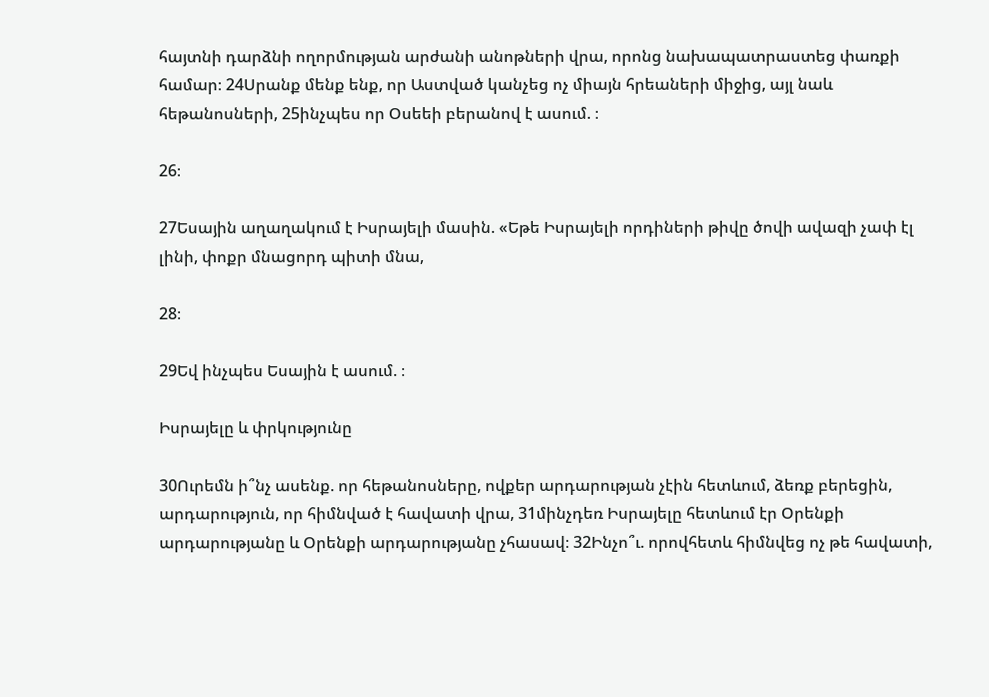հայտնի դարձնի ողորմության արժանի անոթների վրա, որոնց նախապատրաստեց փառքի համար։ 24Սրանք մենք ենք, որ Աստված կանչեց ոչ միայն հրեաների միջից, այլ նաև հեթանոսների, 25ինչպես որ Օսեեի բերանով է ասում. ։

26։

27Եսային աղաղակում է Իսրայելի մասին. «Եթե Իսրայելի որդիների թիվը ծովի ավազի չափ էլ լինի, փոքր մնացորդ պիտի մնա,

28։

29Եվ ինչպես Եսային է ասում. ։

Իսրայելը և փրկությունը

30Ուրեմն ի՞նչ ասենք. որ հեթանոսները, ովքեր արդարության չէին հետևում, ձեռք բերեցին, արդարություն, որ հիմնված է հավատի վրա, 31մինչդեռ Իսրայելը հետևում էր Օրենքի արդարությանը և Օրենքի արդարությանը չհասավ։ 32Ինչո՞ւ. որովհետև հիմնվեց ոչ թե հավատի,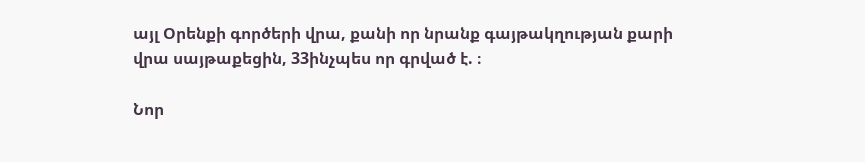այլ Օրենքի գործերի վրա, քանի որ նրանք գայթակղության քարի վրա սայթաքեցին, 33ինչպես որ գրված է. ։

Նոր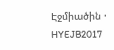Էջմիածին · HYEJB2017